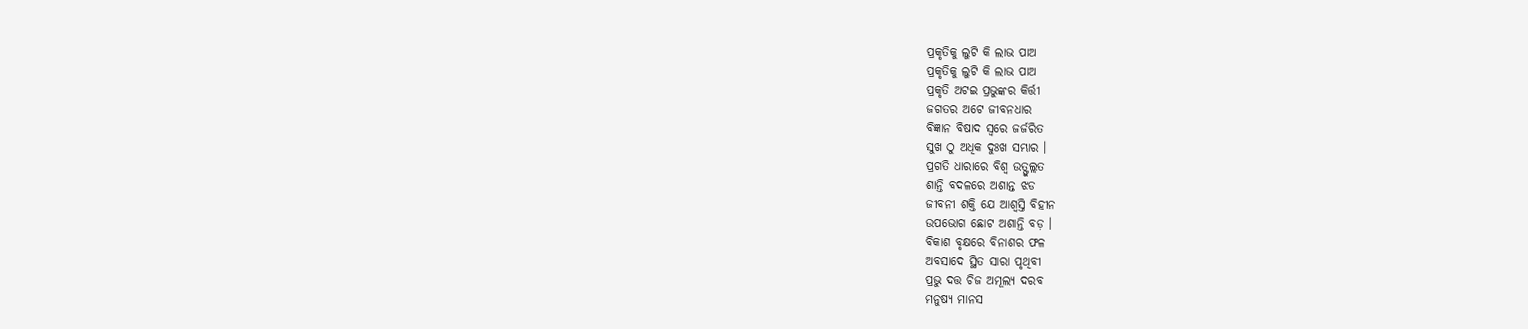ପ୍ରକୃତିକୁ ଲୁଟି କି ଲାଭ ପାଅ
ପ୍ରକୃତିକୁ ଲୁଟି କି ଲାଭ ପାଅ
ପ୍ରକୃତି ଅଟଇ ପ୍ରଭୁଙ୍କର କିର୍ତ୍ତୀ
ଜଗତର ଅଟେ ଜୀବନଧାର
ବିଜ୍ଞାନ ବିଷାଦ ସ୍ଵରେ ଜର୍ଜରିତ
ସୁଖ ଠୁ ଅଧିକ ଦୁଃଖ ସମ୍ଭାର ।
ପ୍ରଗତି ଧାରାରେ ବିଶ୍ଵ ଉତ୍ଫୁଲ୍ଲତ
ଶାନ୍ତି ବଦଳରେ ଅଶାନ୍ତ ଝଡ
ଜୀବନୀ ଶକ୍ତି ଯେ ଆଶ୍ଵସ୍ତି ବିହୀନ
ଉପଭୋଗ ଛୋଟ ଅଶାନ୍ତି ବଡ଼ ।
ବିକାଶ ବୃକ୍ଷରେ ବିନାଶର ଫଳ
ଅବସାଦେ ସ୍ଥିତ ସାରା ପୃଥିବୀ
ପ୍ରଭୁ ଦତ୍ତ ଚିଜ ଅମୂଲ୍ୟ ଦରବ
ମନୁଷ୍ୟ ମାନସ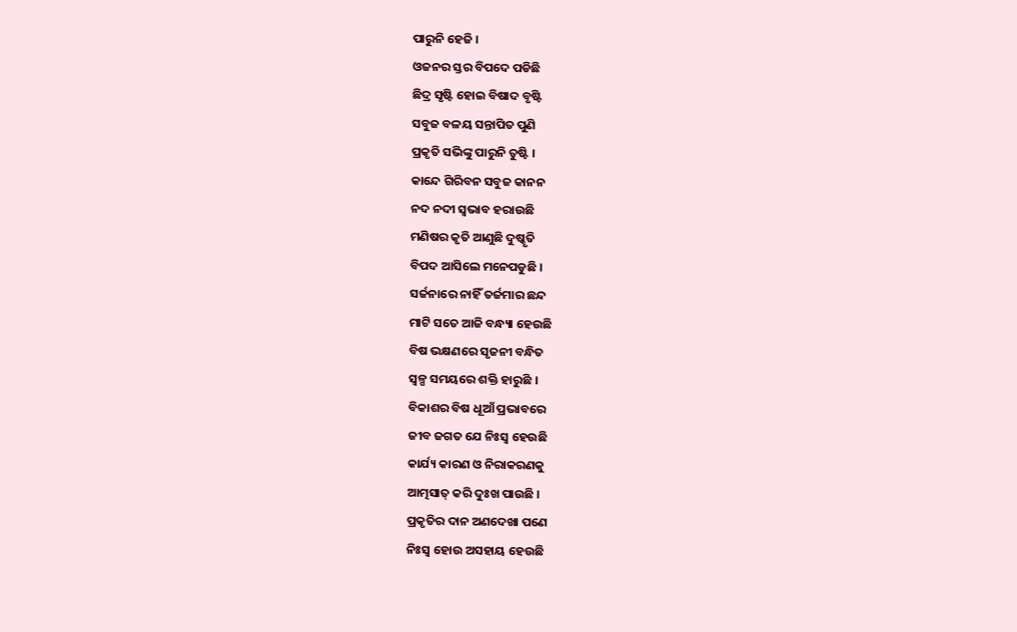ପାରୁନି ହେଜି ।
ଓଜନର ସ୍ତର ବିପଦେ ପଡିଛି
ଛିଦ୍ର ସୃଷ୍ଟି ହୋଇ ବିଷାଦ ବୃଷ୍ଟି
ସବୁଜ ବଳୟ ସନ୍ତାପିତ ପୁଣି
ପ୍ରକୃତି ସଭିଙ୍କୁ ପାରୁନି ତୁଷ୍ଟି ।
କାନ୍ଦେ ଗିରିବନ ସବୁଜ କାନନ
ନଦ ନଦୀ ସ୍ୱଭାବ ହରାଉଛି
ମଣିଷର କୃତି ଆଣୁଛି ଦୁଷ୍କୃତି
ବିପଦ ଆସିଲେ ମନେପଡୁଛି ।
ସର୍ଜନାରେ ନାହିଁ ତର୍ଜମାର ଛନ୍ଦ
ମାଟି ସତେ ଆଜି ବନ୍ଧ୍ୟା ହେଉଛି
ବିଷ ଭକ୍ଷଣରେ ସୃଜନୀ ବନ୍ଧିତ
ସ୍ଵଳ୍ପ ସମୟରେ ଶକ୍ତି ହାରୁଛି ।
ବିକାଶର ବିଷ ଧୂଆଁ ପ୍ରଭାବରେ
ଜୀବ ଜଗତ ଯେ ନିଃସ୍ଵ ହେଉଛି
କାର୍ଯ୍ୟ କାରଣ ଓ ନିରାକରଣକୁ
ଆତ୍ମସାତ୍ କରି ଦୁଃଖ ପାଉଛି ।
ପ୍ରକୃତିର ଦାନ ଅଣଦେଖା ପଣେ
ନିଃସ୍ବ ହୋଉ ଅସହାୟ ହେଉଛି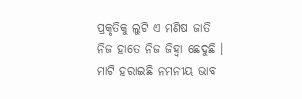ପ୍ରକୃତିକୁ ଲୁଟି ଏ ମଣିଷ ଜାତି
ନିଜ ହାତେ ନିଜ ଜିହ୍ବା ଛେଦୁଛି ।
ମାଟି ହରାଇଛି ନମନୀୟ ଭାବ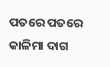ପତରେ ପତରେ କାଳିମା ଦାଗ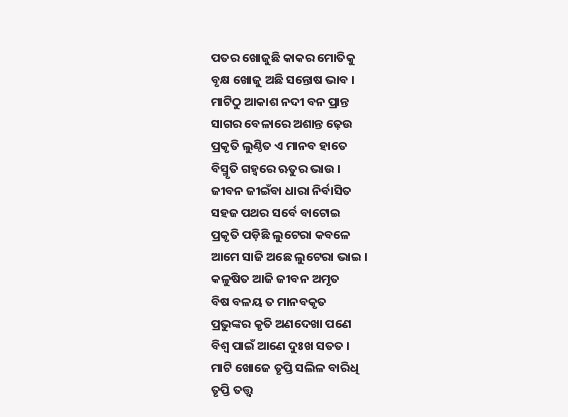ପତର ଖୋଜୁଛି କାକର ମୋତିକୁ
ବୃକ୍ଷ ଖୋଜୁ ଅଛି ସନ୍ତୋଷ ଭାବ ।
ମାଟିଠୁ ଆକାଶ ନଦୀ ବନ ପ୍ରାନ୍ତ
ସାଗର ବେଳାରେ ଅଶାନ୍ତ ଢ଼େଉ
ପ୍ରକୃତି ଲୁଣ୍ଠିତ ଏ ମାନବ ହାତେ
ବିସ୍ମୃତି ଗହ୍ଵରେ ଋତୁର ଭାଉ ।
ଜୀବନ ଜୀଇଁବା ଧାରା ନିର୍ବାସିତ
ସହଜ ପଥର ସର୍ବେ ବାଟୋଇ
ପ୍ରକୃତି ପଡ଼ିଛି ଲୁଟେରା କବଳେ
ଆମେ ସାଜି ଅଛେ ଲୁଟେରା ଭାଇ ।
କଳୁଷିତ ଆଜି ଜୀବନ ଅମୃତ
ବିଷ ବଳୟ ତ ମାନବକୃତ
ପ୍ରଭୁଙ୍କର କୃତି ଅଣଦେଖା ପଣେ
ବିଶ୍ଵ ପାଇଁ ଆଣେ ଦୁଃଖ ସତତ ।
ମାଟି ଖୋଜେ ତୃପ୍ତି ସଲିଳ ବାରିଧି
ତୃପ୍ତି ତତ୍ତ୍ଵ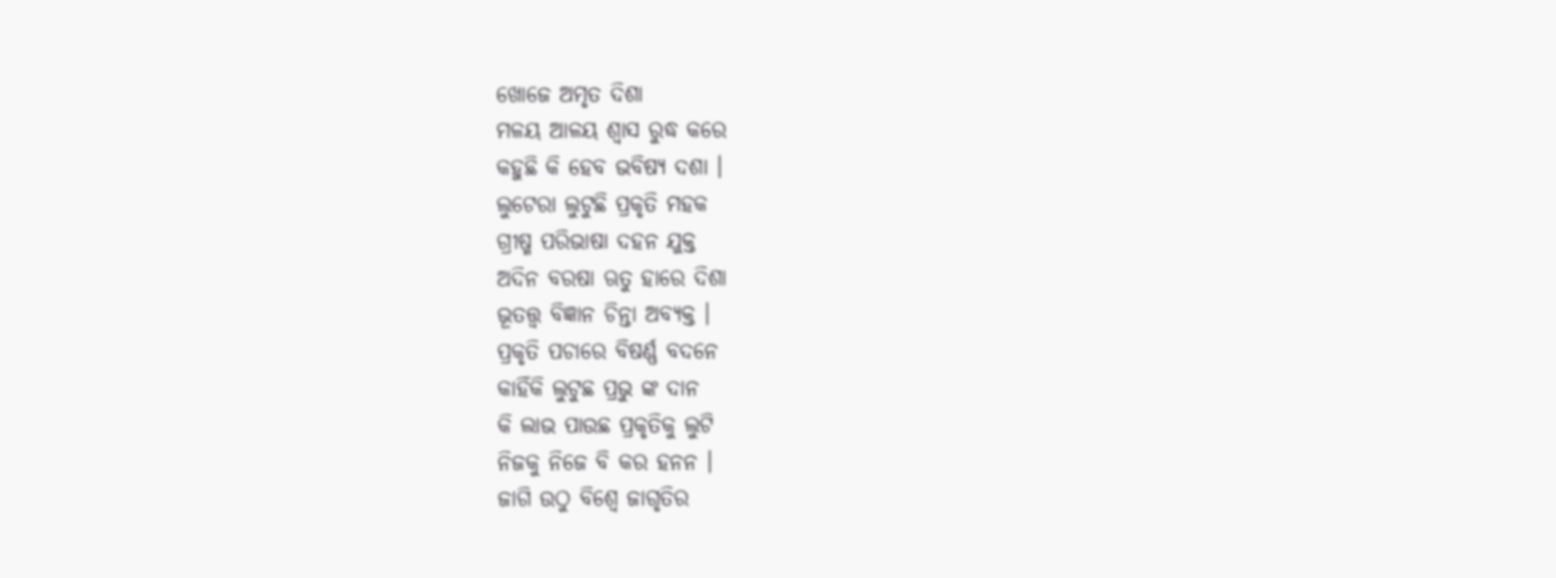ଖୋଜେ ଅମୃତ ଦିଶା
ମଳୟ ଆଳୟ ଶ୍ୱାସ ରୁଦ୍ଧ କରେ
କହୁଛି କି ହେବ ଭବିଷ୍ୟ ଦଶା ।
ଲୁଟେରା ଲୁଟୁଛି ପ୍ରକୃତି ମହକ
ଗ୍ରୀଷ୍ମ ପରିଭାଷା ଦହନ ଯୁକ୍ତ
ଅଦିନ ବରଷା ଋତୁ ହାରେ ଦିଶା
ଭୂତତ୍ତ୍ଵ ବିଜ୍ଞାନ ଚିନ୍ତା ଅବ୍ୟକ୍ତ ।
ପ୍ରକୃତି ପଚାରେ ବିଷର୍ଣ୍ଣ ବଦନେ
କାହିଁକି ଲୁଟୁଛ ପ୍ରଭୁ ଙ୍କ ଦାନ
କି ଲାଭ ପାଉଛ ପ୍ରକୃତିକୁ ଲୁଟି
ନିଜକୁ ନିଜେ ବି କର ହନନ ।
ଜାଗି ଉଠୁ ବିଶ୍ଵେ ଜାଗୃତିର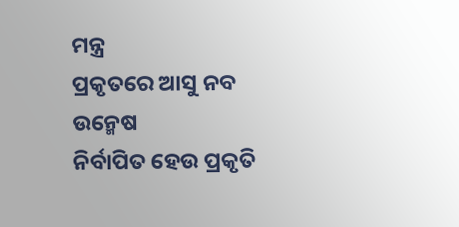ମନ୍ତ୍ର
ପ୍ରକୃତରେ ଆସୁ ନବ ଉନ୍ମେଷ
ନିର୍ବାପିତ ହେଉ ପ୍ରକୃତି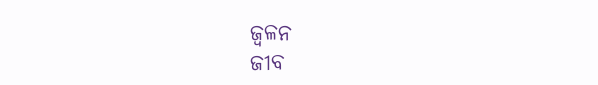ଜ୍ୱଳନ
ଜୀବ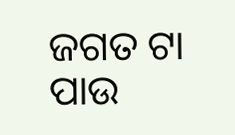ଜଗତ ଟା ପାଉ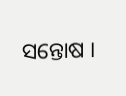ସନ୍ତୋଷ ।